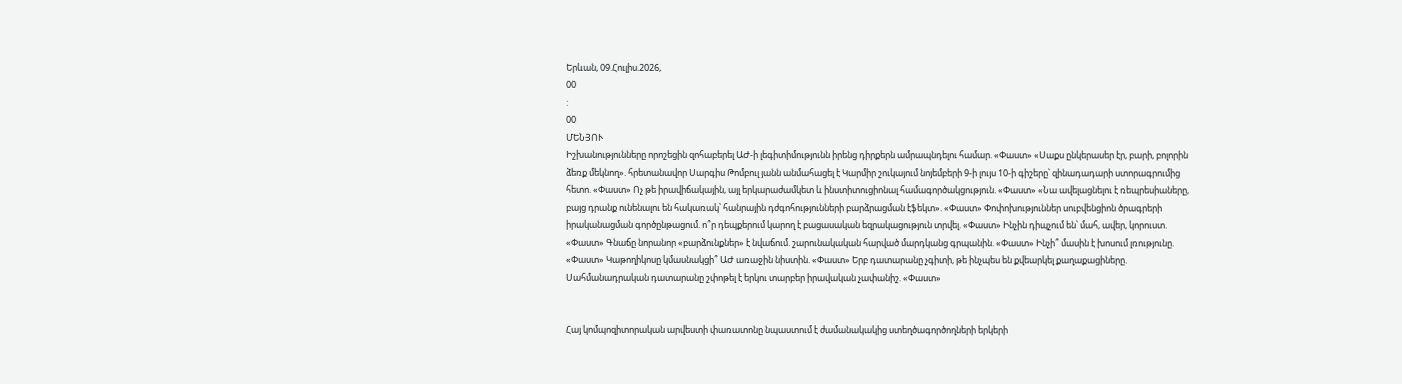Երևան, 09.Հուլիս.2026,
00
:
00
ՄԵՆՅՈՒ
Իշխանությունները որոշեցին զոհաբերել ԱԺ-ի լեգիտիմությունն իրենց դիրքերն ամրապնդելու համար. «Փաստ» «Սաքս ընկերասեր էր, բարի, բոլորին ձեռք մեկնող». հրետանավոր Սարգիս Թոմբուլ յանն անմահացել է Կարմիր շուկայում նոյեմբերի 9-ի լույս 10-ի գիշերը՝ զինադադարի ստորագրումից հետո. «Փաստ» Ոչ թե իրավիճակային, այլ երկարաժամկետ և ինստիտուցիոնալ համագործակցություն. «Փաստ» «Նա ավելացնելու է ռեպրեսիաները, բայց դրանք ունենալու են հակառակ՝ հանրային դժգոհությունների բարձրացման էֆեկտ». «Փաստ» Փոփոխություններ սուբվենցիոն ծրագրերի իրականացման գործընթացում. ո՞ր դեպքերում կարող է բացասական եզրակացություն տրվել. «Փաստ» Ինչին դիպչում են՝ մահ, ավեր, կորուստ. «Փաստ» Գնաճը նորանոր «բարձունքներ» է նվաճում. շարունակական հարված մարդկանց գրպանին. «Փաստ» Ինչի՞ մասին է խոսում լռությունը. «Փաստ» Կաթողիկոսը կմասնակցի՞ ԱԺ առաջին նիստին. «Փաստ» Երբ դատարանը չգիտի, թե ինչպես են քվեարկել քաղաքացիները. Սահմանադրական դատարանը շփոթել է երկու տարբեր իրավական չափանիշ. «Փաստ»


Հայ կոմպոզիտորական արվեստի փառատոնը նպաստում է ժամանակակից ստեղծագործողների երկերի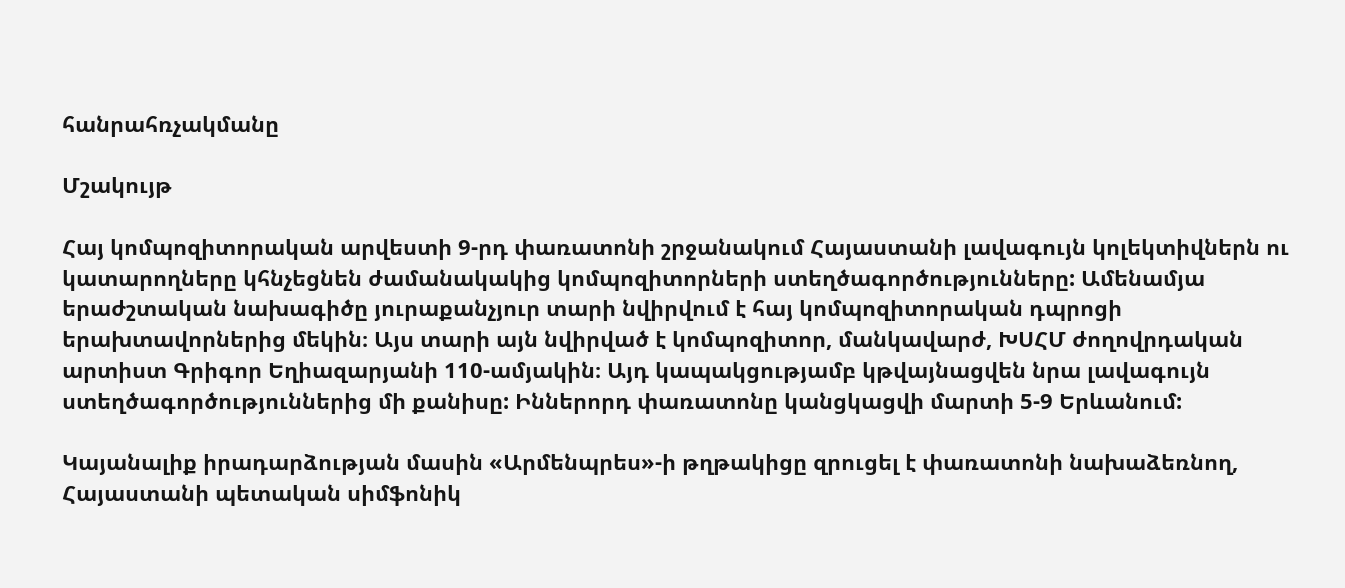հանրահռչակմանը

Մշակույթ

Հայ կոմպոզիտորական արվեստի 9-րդ փառատոնի շրջանակում Հայաստանի լավագույն կոլեկտիվներն ու կատարողները կհնչեցնեն ժամանակակից կոմպոզիտորների ստեղծագործությունները: Ամենամյա երաժշտական նախագիծը յուրաքանչյուր տարի նվիրվում է հայ կոմպոզիտորական դպրոցի երախտավորներից մեկին։ Այս տարի այն նվիրված է կոմպոզիտոր, մանկավարժ, ԽՍՀՄ ժողովրդական արտիստ Գրիգոր Եղիազարյանի 110-ամյակին։ Այդ կապակցությամբ կթվայնացվեն նրա լավագույն ստեղծագործություններից մի քանիսը: Իններորդ փառատոնը կանցկացվի մարտի 5-9 Երևանում:

Կայանալիք իրադարձության մասին «Արմենպրես»-ի թղթակիցը զրուցել է փառատոնի նախաձեռնող, Հայաստանի պետական սիմֆոնիկ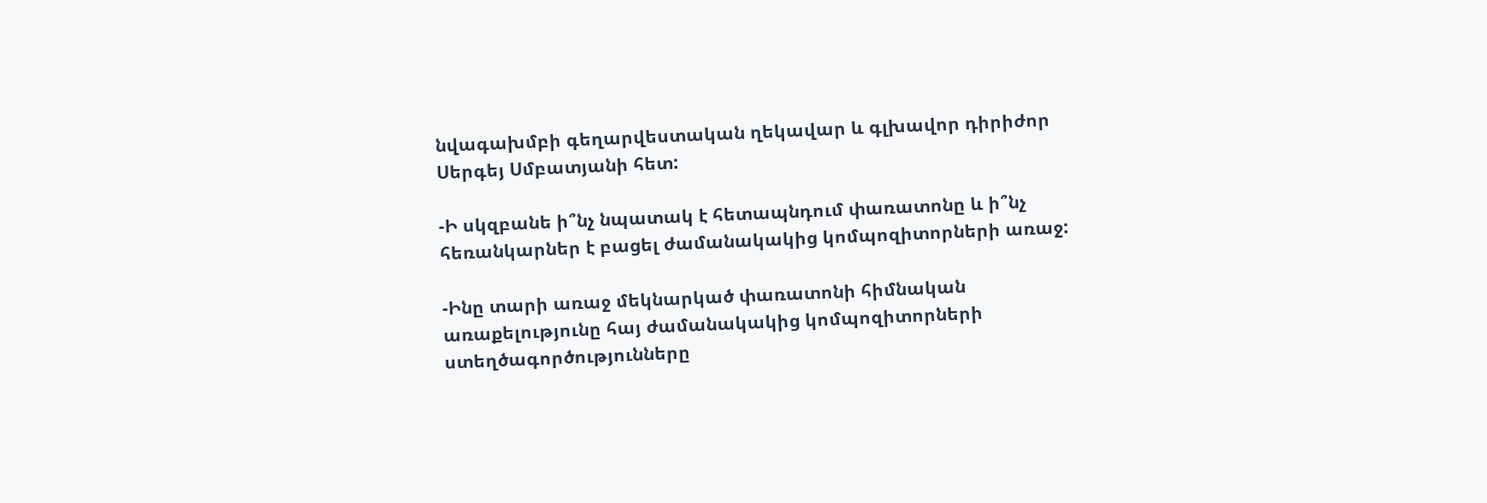նվագախմբի գեղարվեստական ղեկավար և գլխավոր դիրիժոր Սերգեյ Սմբատյանի հետ:

-Ի սկզբանե ի՞նչ նպատակ է հետապնդում փառատոնը և ի՞նչ հեռանկարներ է բացել ժամանակակից կոմպոզիտորների առաջ:

-Ինը տարի առաջ մեկնարկած փառատոնի հիմնական առաքելությունը հայ ժամանակակից կոմպոզիտորների ստեղծագործությունները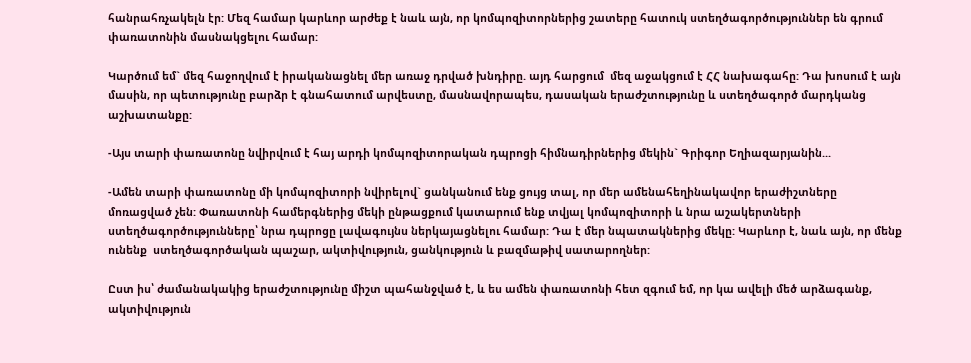հանրահռչակելն էր: Մեզ համար կարևոր արժեք է նաև այն, որ կոմպոզիտորներից շատերը հատուկ ստեղծագործություններ են գրում փառատոնին մասնակցելու համար:

Կարծում եմ` մեզ հաջողվում է իրականացնել մեր առաջ դրված խնդիրը. այդ հարցում  մեզ աջակցում է ՀՀ նախագահը: Դա խոսում է այն մասին, որ պետությունը բարձր է գնահատում արվեստը, մասնավորապես, դասական երաժշտությունը և ստեղծագործ մարդկանց աշխատանքը:

-Այս տարի փառատոնը նվիրվում է հայ արդի կոմպոզիտորական դպրոցի հիմնադիրներից մեկին` Գրիգոր Եղիազարյանին...

-Ամեն տարի փառատոնը մի կոմպոզիտորի նվիրելով` ցանկանում ենք ցույց տալ, որ մեր ամենահեղինակավոր երաժիշտները մոռացված չեն: Փառատոնի համերգներից մեկի ընթացքում կատարում ենք տվյալ կոմպոզիտորի և նրա աշակերտների ստեղծագործությունները՝ նրա դպրոցը լավագույնս ներկայացնելու համար: Դա է մեր նպատակներից մեկը: Կարևոր է, նաև այն, որ մենք ունենք  ստեղծագործական պաշար, ակտիվություն, ցանկություն և բազմաթիվ սատարողներ:

Ըստ իս՝ ժամանակակից երաժշտությունը միշտ պահանջված է, և ես ամեն փառատոնի հետ զգում եմ, որ կա ավելի մեծ արձագանք, ակտիվություն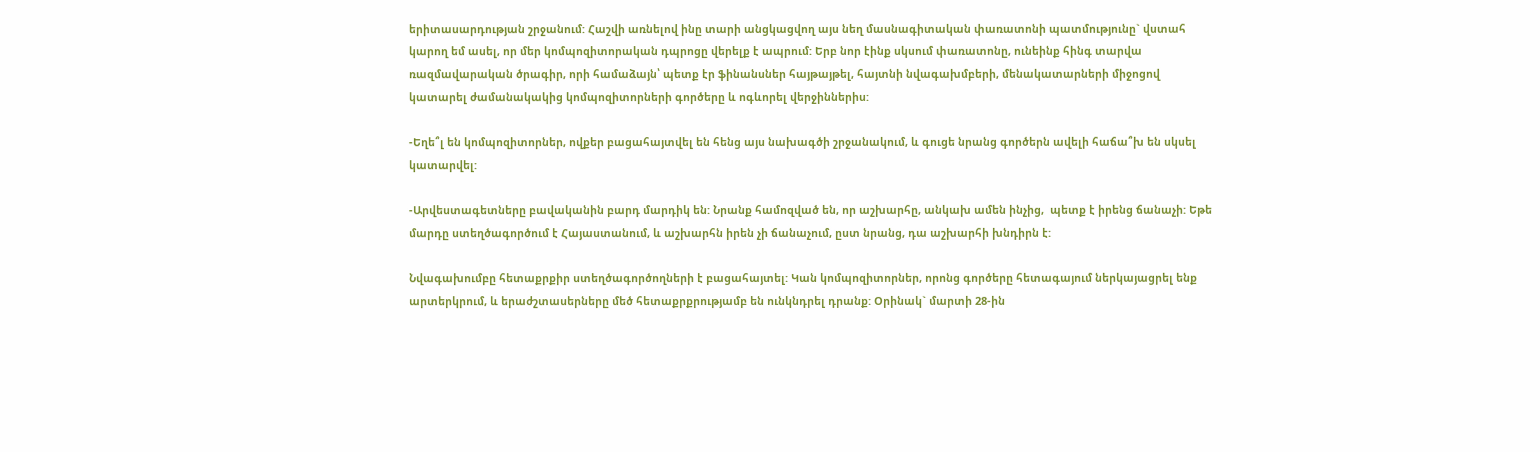երիտասարդության շրջանում: Հաշվի առնելով ինը տարի անցկացվող այս նեղ մասնագիտական փառատոնի պատմությունը` վստահ կարող եմ ասել, որ մեր կոմպոզիտորական դպրոցը վերելք է ապրում: Երբ նոր էինք սկսում փառատոնը, ունեինք հինգ տարվա ռազմավարական ծրագիր, որի համաձայն՝ պետք էր ֆինանսներ հայթայթել, հայտնի նվագախմբերի, մենակատարների միջոցով կատարել ժամանակակից կոմպոզիտորների գործերը և ոգևորել վերջիններիս:

-Եղե՞լ են կոմպոզիտորներ, ովքեր բացահայտվել են հենց այս նախագծի շրջանակում, և գուցե նրանց գործերն ավելի հաճա՞խ են սկսել կատարվել:

-Արվեստագետները բավականին բարդ մարդիկ են: Նրանք համոզված են, որ աշխարհը, անկախ ամեն ինչից,  պետք է իրենց ճանաչի: Եթե մարդը ստեղծագործում է Հայաստանում, և աշխարհն իրեն չի ճանաչում, ըստ նրանց, դա աշխարհի խնդիրն է:

Նվագախումբը հետաքրքիր ստեղծագործողների է բացահայտել: Կան կոմպոզիտորներ, որոնց գործերը հետագայում ներկայացրել ենք արտերկրում, և երաժշտասերները մեծ հետաքրքրությամբ են ունկնդրել դրանք: Օրինակ` մարտի 28-ին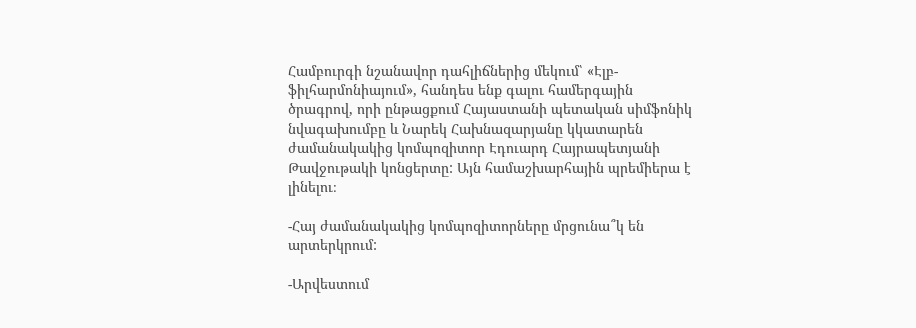Համբուրգի նշանավոր դահլիճներից մեկում՝ «Էլբ-ֆիլհարմոնիայում», հանդես ենք գալու համերգային ծրագրով, որի ընթացքում Հայաստանի պետական սիմֆոնիկ նվագախումբը և Նարեկ Հախնազարյանը կկատարեն ժամանակակից կոմպոզիտոր Էդուարդ Հայրապետյանի Թավջութակի կոնցերտը: Այն համաշխարհային պրեմիերա է լինելու։

-Հայ ժամանակակից կոմպոզիտորները մրցունա՞կ են արտերկրում:

-Արվեստում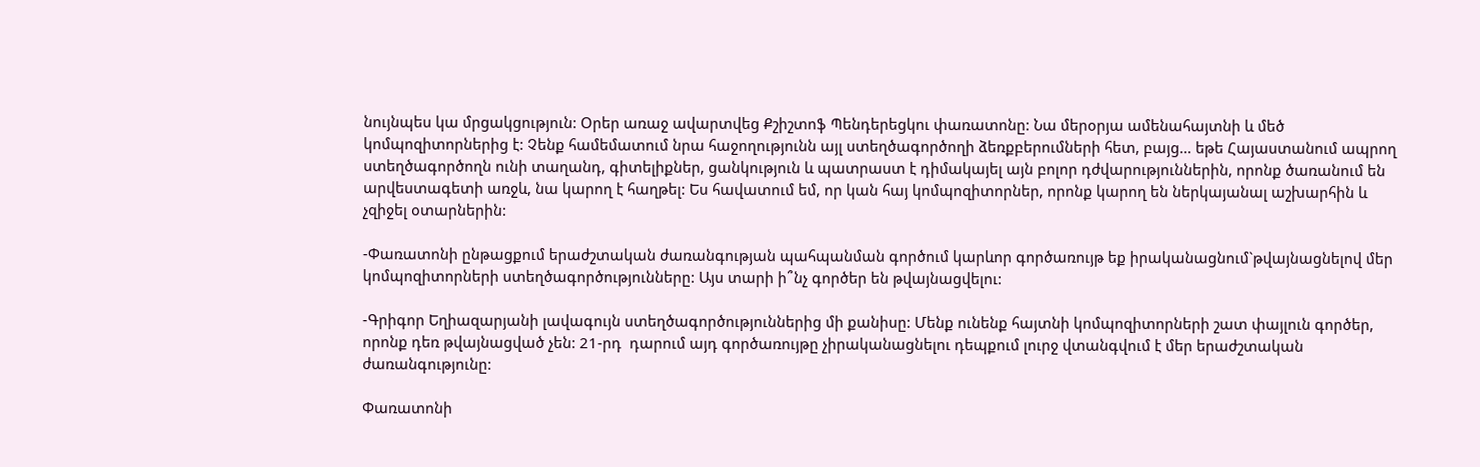նույնպես կա մրցակցություն: Օրեր առաջ ավարտվեց Քշիշտոֆ Պենդերեցկու փառատոնը: Նա մերօրյա ամենահայտնի և մեծ կոմպոզիտորներից է: Չենք համեմատում նրա հաջողությունն այլ ստեղծագործողի ձեռքբերումների հետ, բայց… եթե Հայաստանում ապրող ստեղծագործողն ունի տաղանդ, գիտելիքներ, ցանկություն և պատրաստ է դիմակայել այն բոլոր դժվարություններին, որոնք ծառանում են  արվեստագետի առջև, նա կարող է հաղթել: Ես հավատում եմ, որ կան հայ կոմպոզիտորներ, որոնք կարող են ներկայանալ աշխարհին և չզիջել օտարներին:

-Փառատոնի ընթացքում երաժշտական ժառանգության պահպանման գործում կարևոր գործառույթ եք իրականացնում`թվայնացնելով մեր կոմպոզիտորների ստեղծագործությունները: Այս տարի ի՞նչ գործեր են թվայնացվելու:

-Գրիգոր Եղիազարյանի լավագույն ստեղծագործություններից մի քանիսը: Մենք ունենք հայտնի կոմպոզիտորների շատ փայլուն գործեր, որոնք դեռ թվայնացված չեն: 21-րդ  դարում այդ գործառույթը չիրականացնելու դեպքում լուրջ վտանգվում է մեր երաժշտական ժառանգությունը:

Փառատոնի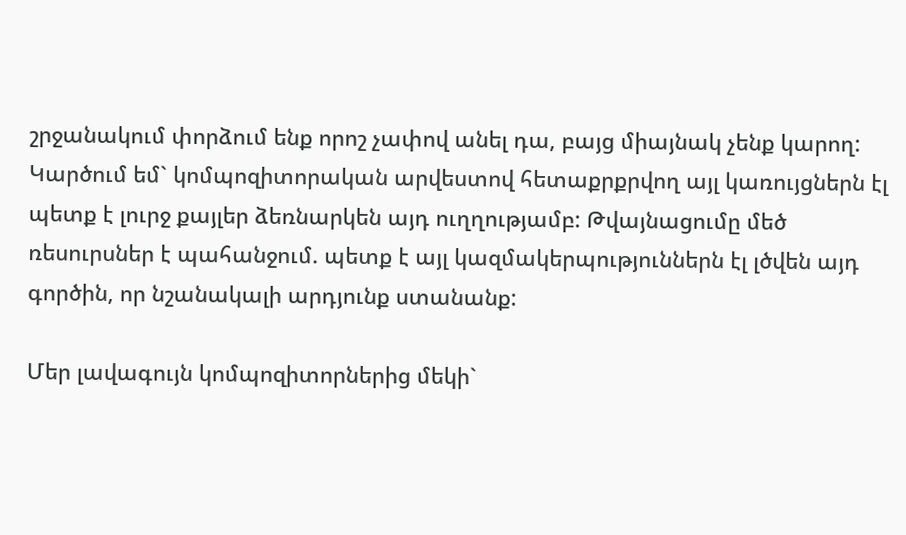շրջանակում փորձում ենք որոշ չափով անել դա, բայց միայնակ չենք կարող: Կարծում եմ` կոմպոզիտորական արվեստով հետաքրքրվող այլ կառույցներն էլ պետք է լուրջ քայլեր ձեռնարկեն այդ ուղղությամբ: Թվայնացումը մեծ ռեսուրսներ է պահանջում. պետք է այլ կազմակերպություններն էլ լծվեն այդ գործին, որ նշանակալի արդյունք ստանանք:

Մեր լավագույն կոմպոզիտորներից մեկի`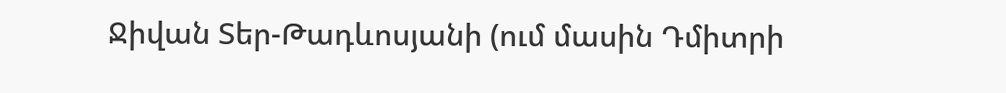Ջիվան Տեր-Թադևոսյանի (ում մասին Դմիտրի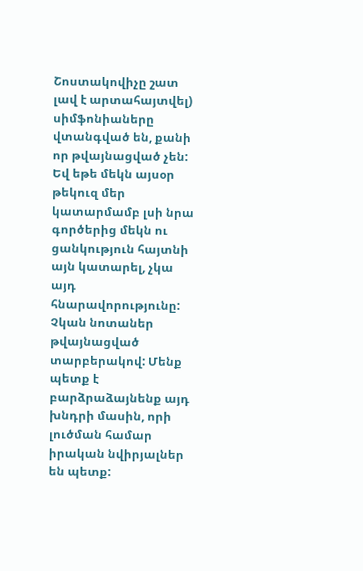Շոստակովիչը շատ լավ է արտահայտվել) սիմֆոնիաները վտանգված են, քանի որ թվայնացված չեն: Եվ եթե մեկն այսօր թեկուզ մեր կատարմամբ լսի նրա գործերից մեկն ու ցանկություն հայտնի այն կատարել, չկա այդ հնարավորությունը: Չկան նոտաներ թվայնացված տարբերակով: Մենք պետք է բարձրաձայնենք այդ խնդրի մասին, որի լուծման համար իրական նվիրյալներ են պետք: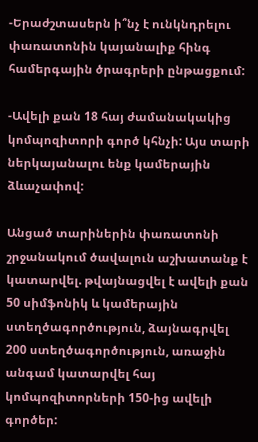-Երաժշտասերն ի՞նչ է ունկնդրելու փառատոնին կայանալիք հինգ համերգային ծրագրերի ընթացքում:

-Ավելի քան 18 հայ ժամանակակից կոմպոզիտորի գործ կհնչի: Այս տարի ներկայանալու ենք կամերային  ձևաչափով:

Անցած տարիներին փառատոնի շրջանակում ծավալուն աշխատանք է կատարվել. թվայնացվել է ավելի քան 50 սիմֆոնիկ և կամերային ստեղծագործություն, ձայնագրվել 200 ստեղծագործություն, առաջին անգամ կատարվել հայ կոմպոզիտորների 150-ից ավելի գործեր: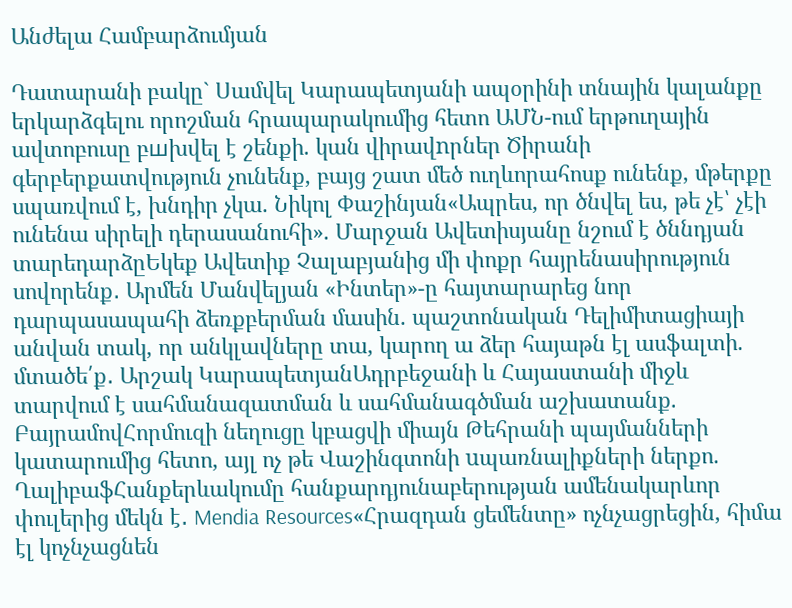Անժելա Համբարձումյան

Դատարանի բակը` Սամվել Կարապետյանի ապօրինի տնային կալանքը երկարձգելու որոշման հրապարակումից հետո ԱՄՆ-ում երթուղային ավտոբուսը բшխվել է շենքի. կան վիրավnրներ Ծիրանի գերբերքատվություն չունենք, բայց շատ մեծ ուղևորահոսք ունենք, մթերքը սպառվում է, խնդիր չկա. Նիկոլ Փաշինյան«Ապրես, որ ծնվել ես, թե չէ՝ չէի ունենա սիրելի դերասանուհի». Մարջան Ավետիսյանը նշում է ծննդյան տարեդարձըԵկեք Ավետիք Չալաբյանից մի փոքր հայրենասիրություն սովորենք․ Արմեն Մանվելյան «Ինտեր»-ը հայտարարեց նոր դարպասապահի ձեռքբերման մասին. պաշտոնական Դելիմիտացիայի անվան տակ, որ անկլավները տա, կարող ա ձեր հայաթն էլ ասֆալտի. մտածե՛ք․ Արշակ ԿարապետյանԱդրբեջանի և Հայաստանի միջև տարվում է սահմանազատման և սահմանագծման աշխատանք. ԲայրամովՀորմուզի նեղուցը կբացվի միայն Թեհրանի պայմանների կատարումից հետո, այլ ոչ թե Վաշինգտոնի uպառնալիքների ներքո. ՂալիբաֆՀանքերևակումը հանքարդյունաբերության ամենակարևոր փուլերից մեկն է․ Mendia Resources«Հրազդան ցեմենտը» ոչնչացրեցին, հիմա էլ կոչնչացնեն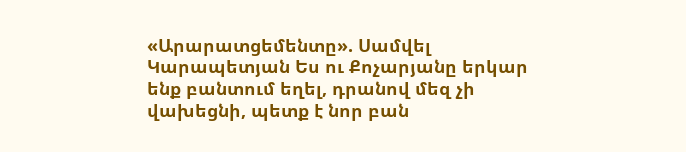«Արարատցեմենտը». Սամվել Կարապետյան Ես ու Քոչարյանը երկար ենք բանտում եղել, դրանով մեզ չի վախեցնի, պետք է նոր բան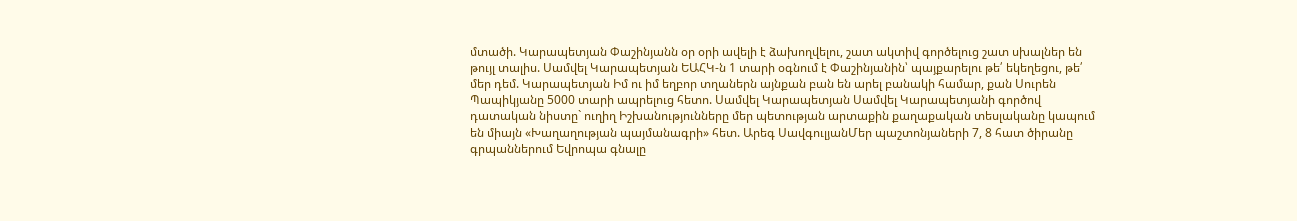մտածի. Կարապետյան Փաշինյանն օր օրի ավելի է ձախողվելու, շատ ակտիվ գործելուց շատ սխալներ են թույլ տալիս. Սամվել Կարապետյան ԵԱՀԿ-ն 1 տարի օգնում է Փաշինյանին՝ պայքարելու թե՛ եկեղեցու, թե՛ մեր դեմ. Կարապետյան Իմ ու իմ եղբոր տղաներն այնքան բան են արել բանակի համար, քան Սուրեն Պապիկյանը 5000 տարի ապրելուց հետո. Սամվել Կարապետյան Սամվել Կարապետյանի գործով դատական նիստը` ուղիղ Իշխանությունները մեր պետության արտաքին քաղաքական տեսլականը կապում են միայն «Խաղաղության պայմանագրի» հետ. Արեգ ՍավգուլյանՄեր պաշտոնյաների 7, 8 հատ ծիրանը գրպաններում Եվրոպա գնալը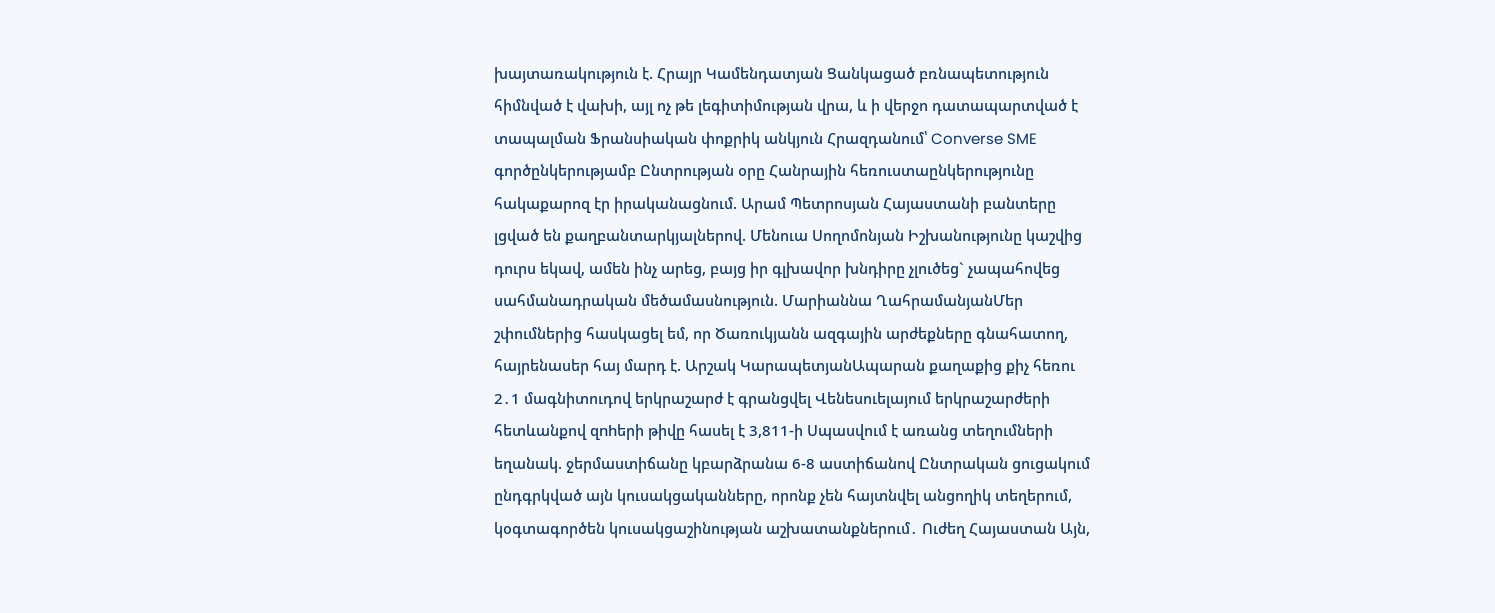խայտառակություն է. Հրայր Կամենդատյան Ցանկացած բռնապետություն հիմնված է վախի, այլ ոչ թե լեգիտիմության վրա, և ի վերջո դատապարտված է տապալման Ֆրանսիական փոքրիկ անկյուն Հրազդանում՝ Converse SME գործընկերությամբ Ընտրության օրը Հանրային հեռուստաընկերությունը հակաքարոզ էր իրականացնում. Արամ Պետրոսյան Հայաստանի բանտերը լցված են քաղբանտարկյալներով. Մենուա Սողոմոնյան Իշխանությունը կաշվից դուրս եկավ, ամեն ինչ արեց, բայց իր գլխավոր խնդիրը չլուծեց` չապահովեց սահմանադրական մեծամասնություն. Մարիաննա ՂահրամանյանՄեր շփումներից հասկացել եմ, որ Ծառուկյանն ազգային արժեքները գնահատող, հայրենասեր հայ մարդ է. Արշակ ԿարապետյանԱպարան քաղաքից քիչ հեռու 2․1 մագնիտուդով երկրաշարժ է գրանցվել Վենեսուելայում երկրաշարժերի հետևանքով զnhերի թիվը հասել է 3,811-ի Սպասվում է առանց տեղումների եղանակ. ջերմաստիճանը կբարձրանա 6-8 աստիճանով Ընտրական ցուցակում ընդգրկված այն կուսակցականները, որոնք չեն հայտնվել անցողիկ տեղերում, կօգտագործեն կուսակցաշինության աշխատանքներում․ Ուժեղ Հայաստան Այն,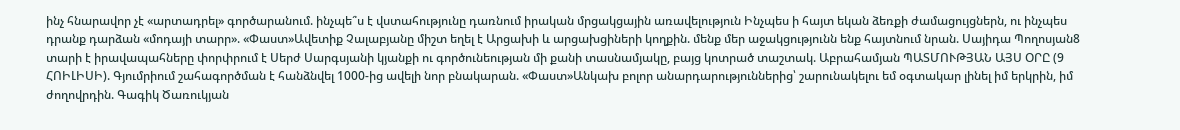ինչ հնարավոր չէ «արտադրել» գործարանում. ինչպե՞ս է վստահությունը դառնում իրական մրցակցային առավելություն Ինչպես ի հայտ եկան ձեռքի ժամացույցներն, ու ինչպես դրանք դարձան «մոդայի տարր». «Փաստ»Ավետիք Չալաբյանը միշտ եղել է Արցախի և արցախցիների կողքին. մենք մեր աջակցությունն ենք հայտնում նրան. Սայիդա Պողոսյան8 տարի է իրավապահները փորփրում է Սերժ Սարգսյանի կյանքի ու գործունեության մի քանի տասնամյակը, բայց կոտրած տաշտակ. Աբրահամյան ՊԱՏՄՈՒԹՅԱՆ ԱՅՍ ՕՐԸ (9 ՀՈԻԼԻՍԻ). Գյումրիում շահագործման է հանձնվել 1000-ից ավելի նոր բնակարան. «Փաստ»Անկախ բոլոր անարդարություններից՝ շարունակելու եմ օգտակար լինել իմ երկրին, իմ ժողովրդին. Գագիկ Ծառուկյան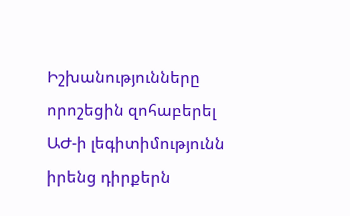Իշխանությունները որոշեցին զոհաբերել ԱԺ-ի լեգիտիմությունն իրենց դիրքերն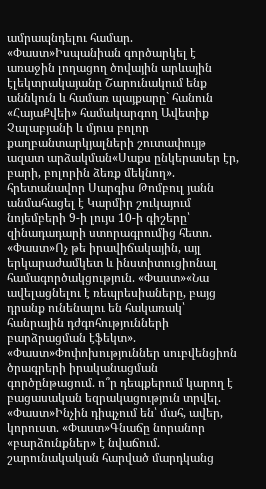ամրապնդելու համար. «Փաստ»Իսպանիան գործարկել է առաջին լողացող ծովային արևային էլեկտրակայանը Շարունակում ենք աննկուն և համառ պայքարը` հանուն «ՀայաՔվեի» համակարգող Ավետիք Չալաբյանի և մյուս բոլոր քաղբանտարկյալների շուտափույթ ազատ արձակման«Սաքս ընկերասեր էր, բարի, բոլորին ձեռք մեկնող». հրետանավոր Սարգիս Թոմբուլ յանն անմահացել է Կարմիր շուկայում նոյեմբերի 9-ի լույս 10-ի գիշերը՝ զինադադարի ստորագրումից հետո. «Փաստ»Ոչ թե իրավիճակային, այլ երկարաժամկետ և ինստիտուցիոնալ համագործակցություն. «Փաստ»«Նա ավելացնելու է ռեպրեսիաները, բայց դրանք ունենալու են հակառակ՝ հանրային դժգոհությունների բարձրացման էֆեկտ». «Փաստ»Փոփոխություններ սուբվենցիոն ծրագրերի իրականացման գործընթացում. ո՞ր դեպքերում կարող է բացասական եզրակացություն տրվել. «Փաստ»Ինչին դիպչում են՝ մահ, ավեր, կորուստ. «Փաստ»Գնաճը նորանոր «բարձունքներ» է նվաճում. շարունակական հարված մարդկանց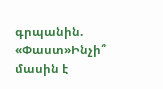գրպանին. «Փաստ»Ինչի՞ մասին է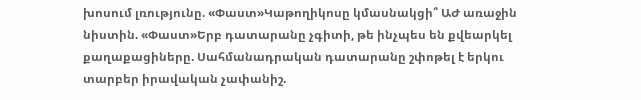խոսում լռությունը. «Փաստ»Կաթողիկոսը կմասնակցի՞ ԱԺ առաջին նիստին. «Փաստ»Երբ դատարանը չգիտի, թե ինչպես են քվեարկել քաղաքացիները. Սահմանադրական դատարանը շփոթել է երկու տարբեր իրավական չափանիշ.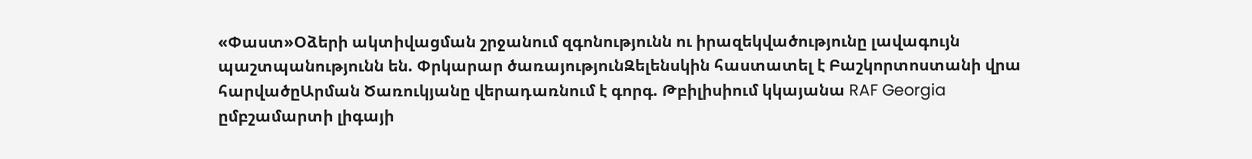«Փաստ»Օձերի ակտիվացման շրջանում զգոնությունն ու իրազեկվածությունը լավագույն պաշտպանությունն են. Փրկարար ծառայությունԶելենսկին հաստատել է Բաշկորտոստանի վրա հարվածըԱրման Ծառուկյանը վերադառնում է գորգ. Թբիլիսիում կկայանա RAF Georgia ըմբշամարտի լիգայի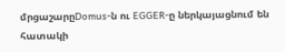մրցաշարըDomus-ն ու EGGER-ը ներկայացնում են հատակի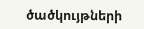ծածկույթների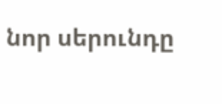նոր սերունդը